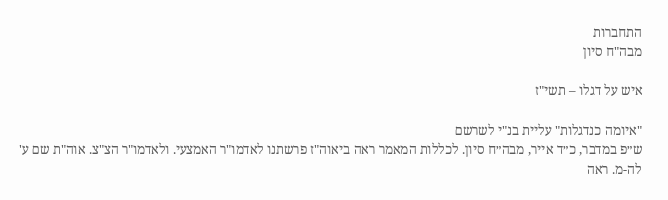התחברות
מבה"ח סיון

איש על דגלו – תשי"ז

"איומה כנדגלות" עליית בנ"י לשרשם
ש״פ במדבר, כ״ד אייר, מבה״ח סיון. לכללות המאמר ראה ביאוה"ז פרשתנו לאדמו"ר האמצעי. ולאדמו"ר הצ"צ. אוה"ת שם ע' לה-מ. ראה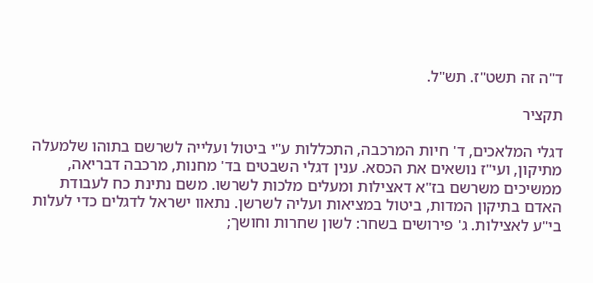ד"ה זה תשט"ז. תש"ל.

תקציר

דגלי המלאכים, ד' חיות המרכבה, התכללות ע"י ביטול ועלייה לשרשם בתוהו שלמעלה מתיקון, ועי"ז נושאים את הכסא. ענין דגלי השבטים בד' מחנות, מרכבה דבריאה, ממשיכים משרשם בז"א דאצילות ומעלים מלכות לשרשו. משם נתינת כח לעבודת האדם בתיקון המדות, ביטול במציאות ועליה לשרשן. נתאוו ישראל לדגלים כדי לעלות בי"ע לאצילות. ג' פירושים בשחר: לשון שחרות וחושך;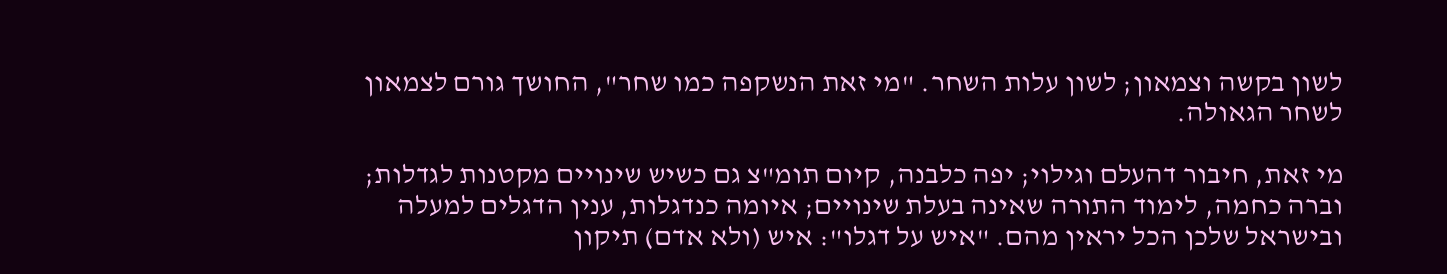לשון בקשה וצמאון; לשון עלות השחר. "מי זאת הנשקפה כמו שחר", החושך גורם לצמאון לשחר הגאולה.

מי זאת, חיבור דהעלם וגילוי; יפה כלבנה, קיום תומ"צ גם כשיש שינויים מקטנות לגדלות; וברה כחמה, לימוד התורה שאינה בעלת שינויים; איומה כנדגלות, ענין הדגלים למעלה ובישראל שלכן הכל יראין מהם. "איש על דגלו": איש (ולא אדם) תיקון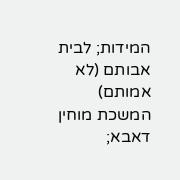המידות; לבית אבותם (לא אמותם) המשכת מוחין דאבא;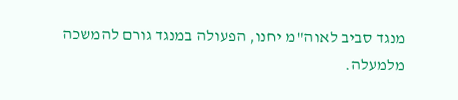מנגד סביב לאוה"מ יחנו, הפעולה במנגד גורם להמשכה מלמעלה.